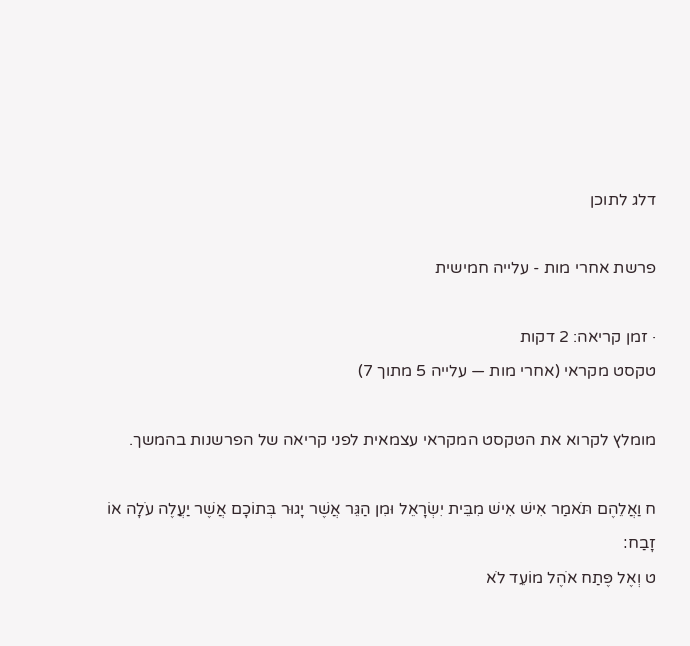דלג לתוכן

פרשת אחרי מות - עלייה חמישית

· זמן קריאה: 2 דקות
טקסט מקראי (אחרי מות — עלייה 5 מתוך 7)

מומלץ לקרוא את הטקסט המקראי עצמאית לפני קריאה של הפרשנות בהמשך.

ח וַאֲלֵהֶם תֹּאמַר אִישׁ אִישׁ מִבֵּית יִשְׂרָאֵל וּמִן הַגֵּר אֲשֶׁר יָגוּר בְּתוֹכָם אֲשֶׁר יַעֲלֶה עֹלָה אוֹ זָבַח׃
ט וְאֶל פֶּתַח אֹהֶל מוֹעֵד לֹא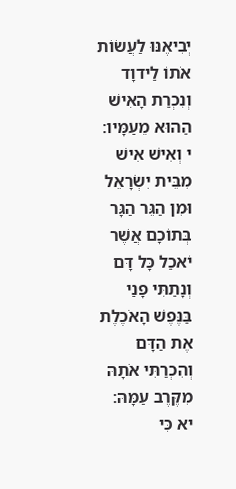יְבִיאֶנּוּ לַעֲשׂוֹת אֹתוֹ לַידוָד וְנִכְרַת הָאִישׁ הַהוּא מֵעַמָּיו׃
י וְאִישׁ אִישׁ מִבֵּית יִשְׂרָאֵל וּמִן הַגֵּר הַגָּר בְּתוֹכָם אֲשֶׁר יֹאכַל כָּל דָּם וְנָתַתִּי פָנַי בַּנֶּפֶשׁ הָאֹכֶלֶת אֶת הַדָּם וְהִכְרַתִּי אֹתָהּ מִקֶּרֶב עַמָּהּ׃
יא כִּי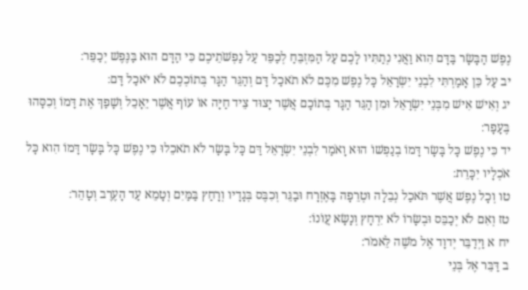נֶפֶשׁ הַבָּשָׂר בַּדָּם הִוא וַאֲנִי נְתַתִּיו לָכֶם עַל הַמִּזְבֵּחַ לְכַפֵּר עַל נַפְשֹׁתֵיכֶם כִּי הַדָּם הוּא בַּנֶּפֶשׁ יְכַפֵּר׃
יב עַל כֵּן אָמַרְתִּי לִבְנֵי יִשְׂרָאֵל כָּל נֶפֶשׁ מִכֶּם לֹא תֹאכַל דָּם וְהַגֵּר הַגָּר בְּתוֹכְכֶם לֹא יֹאכַל דָּם׃
יג וְאִישׁ אִישׁ מִבְּנֵי יִשְׂרָאֵל וּמִן הַגֵּר הַגָּר בְּתוֹכָם אֲשֶׁר יָצוּד צֵיד חַיָּה אוֹ עוֹף אֲשֶׁר יֵאָכֵל וְשָׁפַךְ אֶת דָּמוֹ וְכִסָּהוּ בֶּעָפָר׃
יד כִּי נֶפֶשׁ כָּל בָּשָׂר דָּמוֹ בְנַפְשׁוֹ הוּא וָאֹמַר לִבְנֵי יִשְׂרָאֵל דַּם כָּל בָּשָׂר לֹא תֹאכֵלוּ כִּי נֶפֶשׁ כָּל בָּשָׂר דָּמוֹ הִוא כָּל אֹכְלָיו יִכָּרֵת׃
טו וְכָל נֶפֶשׁ אֲשֶׁר תֹּאכַל נְבֵלָה וּטְרֵפָה בָּאֶזְרָח וּבַגֵּר וְכִבֶּס בְּגָדָיו וְרָחַץ בַּמַּיִם וְטָמֵא עַד הָעֶרֶב וְטָהֵר׃
טז וְאִם לֹא יְכַבֵּס וּבְשָׂרוֹ לֹא יִרְחָץ וְנָשָׂא עֲוֹנוֹ׃
יח א וַיְדַבֵּר יְדוָד אֶל מֹשֶׁה לֵּאמֹר׃
ב דַּבֵּר אֶל בְּנֵי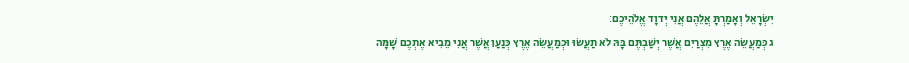יִשְׂרָאֵל וְאָמַרְתָּ אֲלֵהֶם אֲנִי יְדוָד אֱלֹהֵיכֶם׃
ג כְּמַעֲשֵׂה אֶרֶץ מִצְרַיִם אֲשֶׁר יְשַׁבְתֶּם בָּהּ לֹא תַעֲשׂוּ וּכְמַעֲשֵׂה אֶרֶץ כְּנַעַן אֲשֶׁר אֲנִי מֵבִיא אֶתְכֶם שָׁמָּה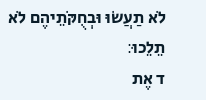לֹא תַעֲשׂוּ וּבְחֻקֹּתֵיהֶם לֹא תֵלֵכוּ׃
ד אֶת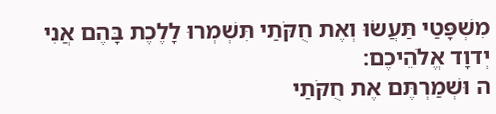מִשְׁפָּטַי תַּעֲשׂוּ וְאֶת חֻקֹּתַי תִּשְׁמְרוּ לָלֶכֶת בָּהֶם אֲנִי יְדוָד אֱלֹהֵיכֶם׃
ה וּשְׁמַרְתֶּם אֶת חֻקֹּתַי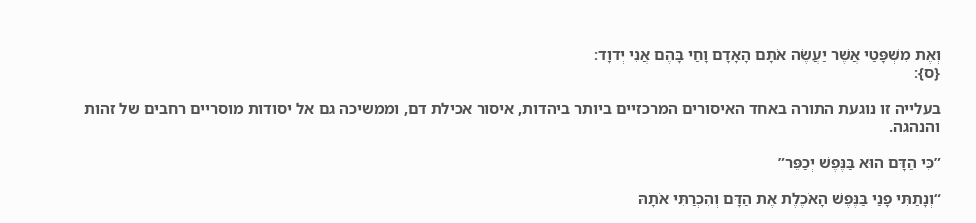וְאֶת מִשְׁפָּטַי אֲשֶׁר יַעֲשֶׂה אֹתָם הָאָדָם וָחַי בָּהֶם אֲנִי יְדוָד׃
{ס}׃

בעלייה זו נוגעת התורה באחד האיסורים המרכזיים ביותר ביהדות, איסור אכילת דם, וממשיכה גם אל יסודות מוסריים רחבים של זהות והנהגה.

”כִּי הַדָּם הוּא בַּנֶּפֶשׁ יְכַפֵּר”

“וְנָתַתִּי פָנַי בַּנֶּפֶשׁ הָאֹכֶלֶת אֶת הַדָּם וְהִכְרַתִּי אֹתָהּ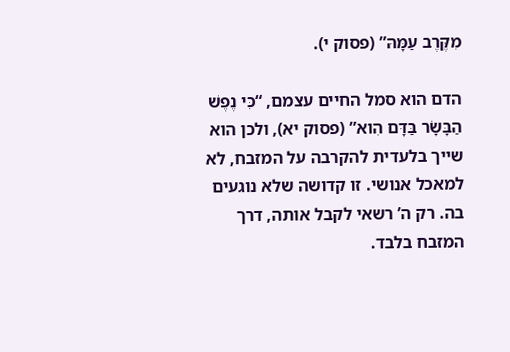מִקֶּרֶב עַמָּהּ” (פסוק י).

הדם הוא סמל החיים עצמם, “כִּי נֶפֶשׁ הַבָּשָׂר בַּדָּם הִוא” (פסוק יא), ולכן הוא שייך בלעדית להקרבה על המזבח, לא למאכל אנושי. זו קדושה שלא נוגעים בה. רק ה’ רשאי לקבל אותה, דרך המזבח בלבד.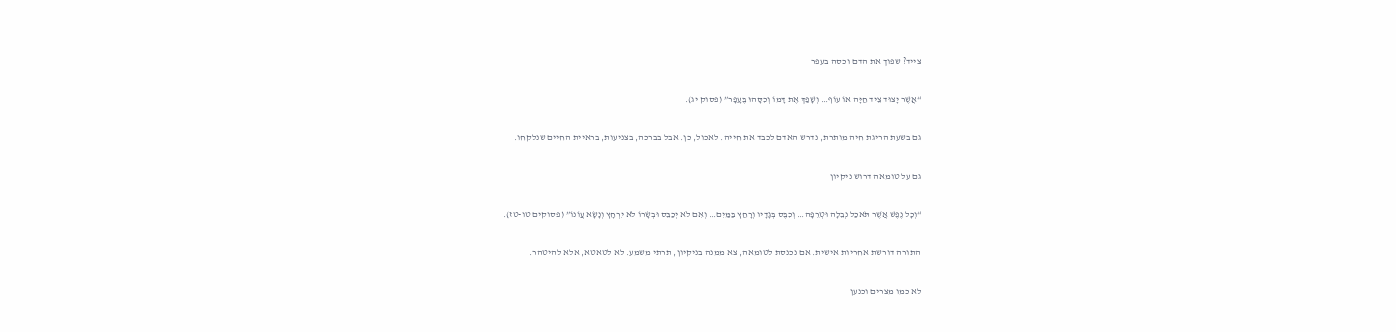צייד? שפוך את הדם וכסה בעפר

“אֲשֶׁר יָצוּד צֵיד חַיָּה אוֹ עוֹף… וְשָׁפַךְ אֶת דָּמוֹ וְכִסָּהוּ בֶּעָפָר” (פסוק יג).

גם בשעת הריגת חיה מותרת, נדרש האדם לכבד את חייה. לאכול, כן. אבל בברכה, בצניעות, בראיית החיים שנלקחו.

גם על טומאה דרוש ניקיון

“וְכָל נֶפֶשׁ אֲשֶׁר תֹּאכַל נְבֵלָה וּטְרֵפָה… וְכִבֶּס בְּגָדָיו וְרָחַץ בַּמַּיִם… וְאִם לֹא יְכַבֵּס וּבְשָׂרוֹ לֹא יִרְחָץ וְנָשָׂא עֲוֹנוֹ” (פסוקים טו-טז).

התורה דורשת אחריות אישית. אם נכנסת לטומאה, צא ממנה בניקיון, תרתי משמע. לא לטאטא, אלא להיטהר.

לא כמו מצרים וכנען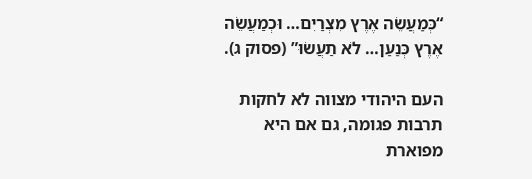“כְּמַעֲשֵׂה אֶרֶץ מִצְרַיִם… וּכְמַעֲשֵׂה אֶרֶץ כְּנַעַן… לֹא תַעֲשׂוּ” (פסוק ג).

העם היהודי מצווה לא לחקות תרבות פגומה, גם אם היא מפוארת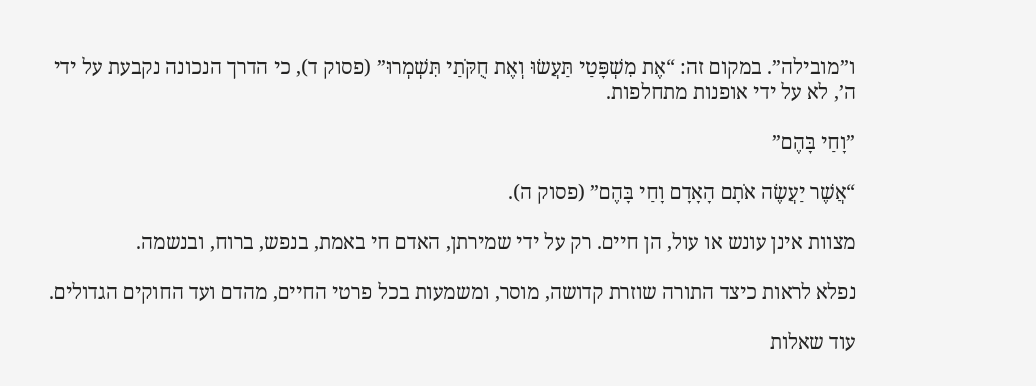ו”מובילה”. במקום זה: “אֶת מִשְׁפָּטַי תַּעֲשׂוּ וְאֶת חֻקֹּתַי תִּשְׁמְרוּ” (פסוק ד), כי הדרך הנכונה נקבעת על ידי ה’, לא על ידי אופנות מתחלפות.

”וָחַי בָּהֶם”

“אֲשֶׁר יַעֲשֶׂה אֹתָם הָאָדָם וָחַי בָּהֶם” (פסוק ה).

מצוות אינן עונש או עול, הן חיים. רק על ידי שמירתן, האדם חי באמת, בנפש, ברוח, ובנשמה.

נפלא לראות כיצד התורה שוזרת קדושה, מוסר, ומשמעות בכל פרטי החיים, מהדם ועד החוקים הגדולים.

עוד שאלות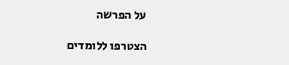על הפרשה

הצטרפו ללומדים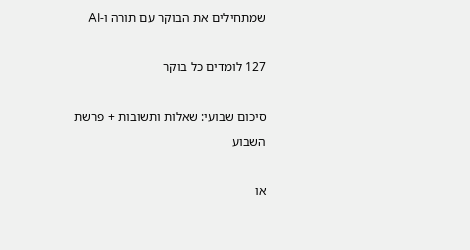שמתחילים את הבוקר עם תורה ו-AI

127 לומדים כל בוקר

סיכום שבועי: שאלות ותשובות + פרשת השבוע

או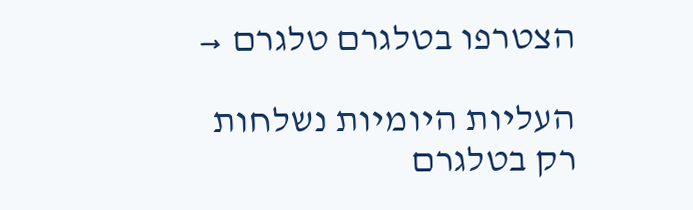הצטרפו בטלגרם טלגרם →

העליות היומיות נשלחות רק בטלגרם